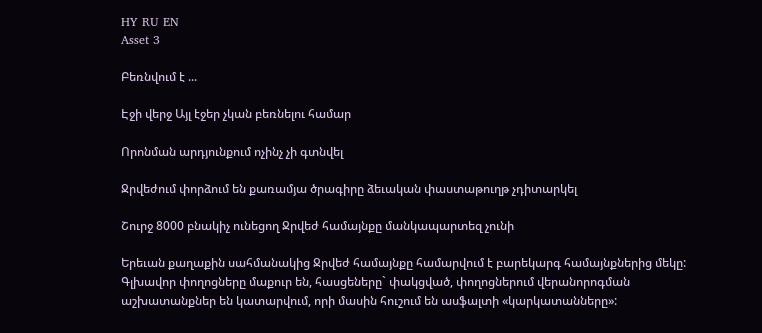HY RU EN
Asset 3

Բեռնվում է ...

Էջի վերջ Այլ էջեր չկան բեռնելու համար

Որոնման արդյունքում ոչինչ չի գտնվել

Ջրվեժում փորձում են քառամյա ծրագիրը ձեւական փաստաթուղթ չդիտարկել

Շուրջ 8000 բնակիչ ունեցող Ջրվեժ համայնքը մանկապարտեզ չունի

Երեւան քաղաքին սահմանակից Ջրվեժ համայնքը համարվում է բարեկարգ համայնքներից մեկը: Գլխավոր փողոցները մաքուր են, հասցեները` փակցված, փողոցներում վերանորոգման աշխատանքներ են կատարվում, որի մասին հուշում են ասֆալտի «կարկատանները»: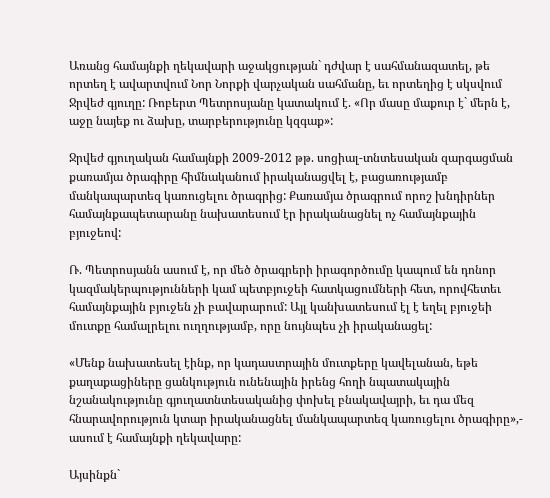Առանց համայնքի ղեկավարի աջակցության` դժվար է սահմանազատել, թե որտեղ է ավարտվում Նոր Նորքի վարչական սահմանը, եւ որտեղից է սկսվում Ջրվեժ գյուղը: Ռոբերտ Պետրոսյանը կատակում է. «Որ մասը մաքուր է` մերն է, աջը նայեք ու ձախը, տարբերությունը կզգաք»:

Ջրվեժ գյուղական համայնքի 2009-2012 թթ. սոցիալ-տնտեսական զարգացման քառամյա ծրագիրը հիմնականում իրականացվել է, բացառությամբ մանկապարտեզ կառուցելու ծրագրից: Քառամյա ծրագրում որոշ խնդիրներ համայնքապետարանը նախատեսում էր իրականացնել ոչ համայնքային բյուջեով:

Ռ. Պետրոսյանն ասում է, որ մեծ ծրագրերի իրագործումը կապում են դոնոր կազմակերպությունների կամ պետբյուջեի հատկացումների հետ, որովհետեւ համայնքային բյուջեն չի բավարարում: Այլ կանխատեսում էլ է եղել բյուջեի մուտքը համալրելու ուղղությամբ, որը նույնպես չի իրականացել:

«Մենք նախատեսել էինք, որ կադաստրային մուտքերը կավելանան, եթե քաղաքացիները ցանկություն ունենային իրենց հողի նպատակային նշանակությունը գյուղատնտեսականից փոխել բնակավայրի, եւ դա մեզ հնարավորություն կտար իրականացնել մանկապարտեզ կառուցելու ծրագիրը»,- ասում է համայնքի ղեկավարը:

Այսինքն`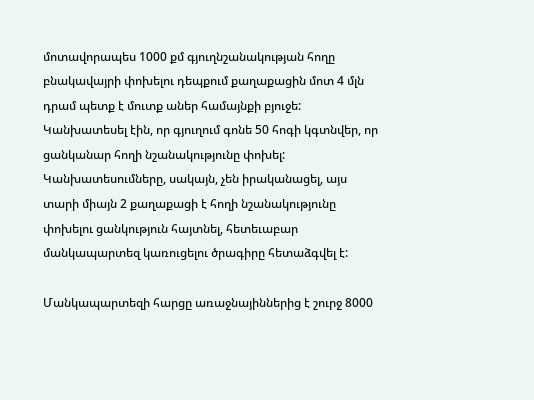մոտավորապես 1000 քմ գյուղնշանակության հողը բնակավայրի փոխելու դեպքում քաղաքացին մոտ 4 մլն դրամ պետք է մուտք աներ համայնքի բյուջե: Կանխատեսել էին, որ գյուղում գոնե 50 հոգի կգտնվեր, որ ցանկանար հողի նշանակությունը փոխել: Կանխատեսումները, սակայն, չեն իրականացել, այս տարի միայն 2 քաղաքացի է հողի նշանակությունը փոխելու ցանկություն հայտնել, հետեւաբար մանկապարտեզ կառուցելու ծրագիրը հետաձգվել է:

Մանկապարտեզի հարցը առաջնայիններից է շուրջ 8000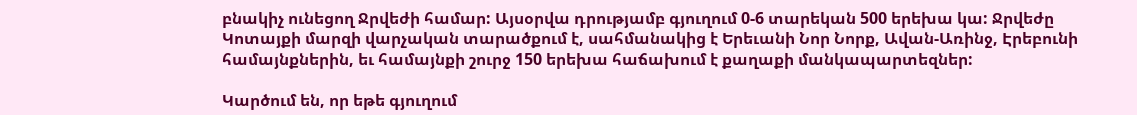բնակիչ ունեցող Ջրվեժի համար: Այսօրվա դրությամբ գյուղում 0-6 տարեկան 500 երեխա կա: Ջրվեժը Կոտայքի մարզի վարչական տարածքում է, սահմանակից է Երեւանի Նոր Նորք, Ավան-Առինջ, Էրեբունի համայնքներին, եւ համայնքի շուրջ 150 երեխա հաճախում է քաղաքի մանկապարտեզներ:

Կարծում են, որ եթե գյուղում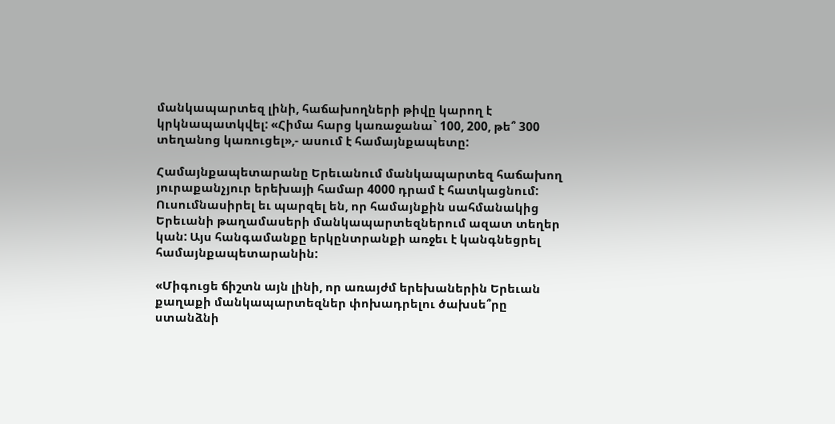մանկապարտեզ լինի, հաճախողների թիվը կարող է կրկնապատկվել: «Հիմա հարց կառաջանա` 100, 200, թե՞ 300 տեղանոց կառուցել»,- ասում է համայնքապետը:

Համայնքապետարանը Երեւանում մանկապարտեզ հաճախող յուրաքանչյուր երեխայի համար 4000 դրամ է հատկացնում: Ուսումնասիրել եւ պարզել են, որ համայնքին սահմանակից Երեւանի թաղամասերի մանկապարտեզներում ազատ տեղեր կան: Այս հանգամանքը երկընտրանքի առջեւ է կանգնեցրել համայնքապետարանին:

«Միգուցե ճիշտն այն լինի, որ առայժմ երեխաներին Երեւան քաղաքի մանկապարտեզներ փոխադրելու ծախսե՞րը ստանձնի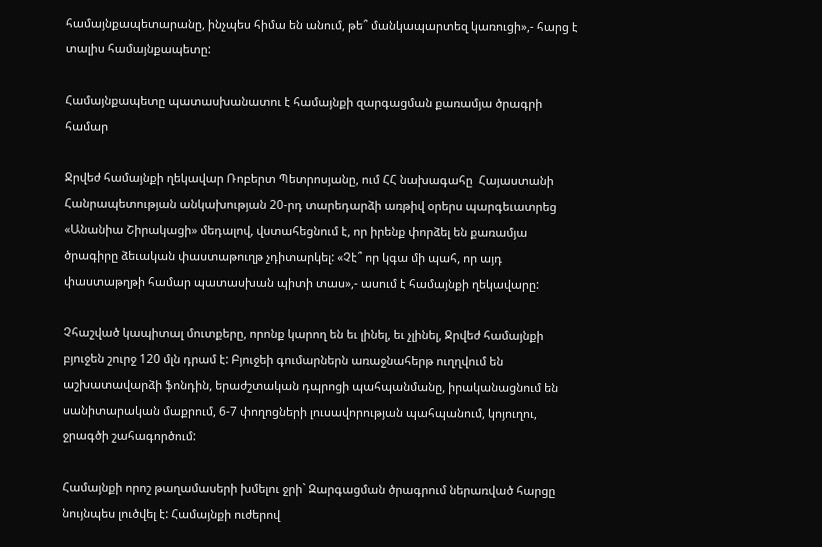համայնքապետարանը, ինչպես հիմա են անում, թե՞ մանկապարտեզ կառուցի»,- հարց է տալիս համայնքապետը:

Համայնքապետը պատասխանատու է համայնքի զարգացման քառամյա ծրագրի համար

Ջրվեժ համայնքի ղեկավար Ռոբերտ Պետրոսյանը, ում ՀՀ նախագահը  Հայաստանի Հանրապետության անկախության 20-րդ տարեդարձի առթիվ օրերս պարգեւատրեց «Անանիա Շիրակացի» մեդալով, վստահեցնում է, որ իրենք փորձել են քառամյա ծրագիրը ձեւական փաստաթուղթ չդիտարկել: «Չէ՞ որ կգա մի պահ, որ այդ փաստաթղթի համար պատասխան պիտի տաս»,- ասում է համայնքի ղեկավարը:

Չհաշված կապիտալ մուտքերը, որոնք կարող են եւ լինել, եւ չլինել, Ջրվեժ համայնքի բյուջեն շուրջ 120 մլն դրամ է: Բյուջեի գումարներն առաջնահերթ ուղղվում են աշխատավարձի ֆոնդին, երաժշտական դպրոցի պահպանմանը, իրականացնում են սանիտարական մաքրում, 6-7 փողոցների լուսավորության պահպանում, կոյուղու, ջրագծի շահագործում:

Համայնքի որոշ թաղամասերի խմելու ջրի` Զարգացման ծրագրում ներառված հարցը նույնպես լուծվել է: Համայնքի ուժերով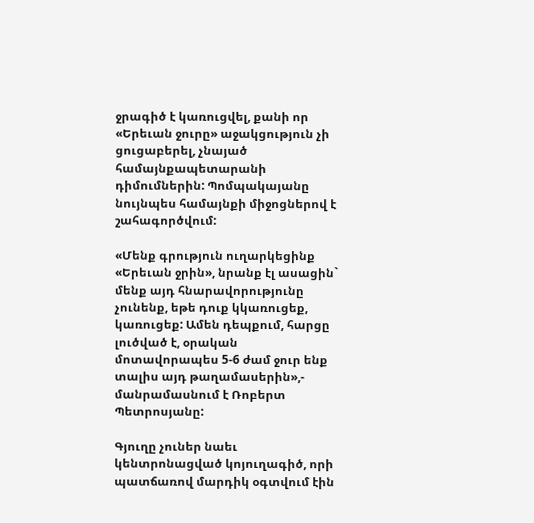ջրագիծ է կառուցվել, քանի որ «Երեւան ջուրը» աջակցություն չի ցուցաբերել, չնայած համայնքապետարանի դիմումներին: Պոմպակայանը նույնպես համայնքի միջոցներով է շահագործվում:

«Մենք գրություն ուղարկեցինք «Երեւան ջրին», նրանք էլ ասացին` մենք այդ հնարավորությունը չունենք, եթե դուք կկառուցեք, կառուցեք: Ամեն դեպքում, հարցը լուծված է, օրական մոտավորապես 5-6 ժամ ջուր ենք տալիս այդ թաղամասերին»,- մանրամասնում է Ռոբերտ Պետրոսյանը:

Գյուղը չուներ նաեւ կենտրոնացված կոյուղագիծ, որի պատճառով մարդիկ օգտվում էին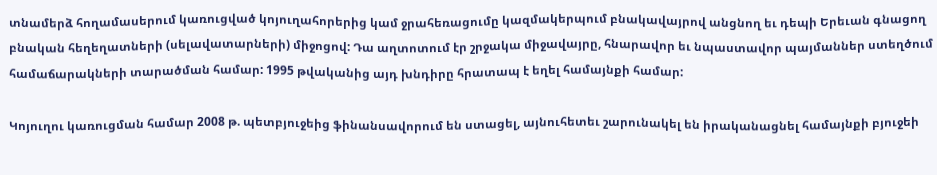տնամերձ հողամասերում կառուցված կոյուղահորերից կամ ջրահեռացումը կազմակերպում բնակավայրով անցնող եւ դեպի Երեւան գնացող բնական հեղեղատների (սելավատարների) միջոցով: Դա աղտոտում էր շրջակա միջավայրը, հնարավոր եւ նպաստավոր պայմաններ ստեղծում համաճարակների տարածման համար: 1995 թվականից այդ խնդիրը հրատապ է եղել համայնքի համար:

Կոյուղու կառուցման համար 2008 թ. պետբյուջեից ֆինանսավորում են ստացել, այնուհետեւ շարունակել են իրականացնել համայնքի բյուջեի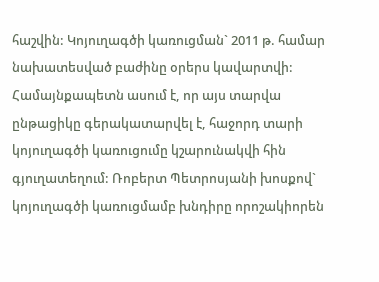հաշվին: Կոյուղագծի կառուցման` 2011 թ. համար նախատեսված բաժինը օրերս կավարտվի: Համայնքապետն ասում է, որ այս տարվա ընթացիկը գերակատարվել է, հաջորդ տարի կոյուղագծի կառուցումը կշարունակվի հին գյուղատեղում: Ռոբերտ Պետրոսյանի խոսքով` կոյուղագծի կառուցմամբ խնդիրը որոշակիորեն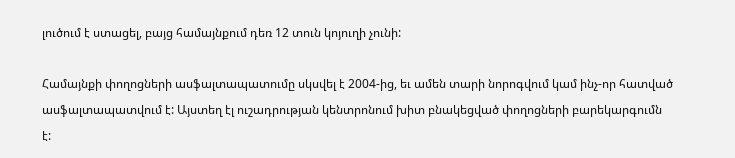լուծում է ստացել, բայց համայնքում դեռ 12 տուն կոյուղի չունի:

Համայնքի փողոցների ասֆալտապատումը սկսվել է 2004-ից, եւ ամեն տարի նորոգվում կամ ինչ-որ հատված ասֆալտապատվում է: Այստեղ էլ ուշադրության կենտրոնում խիտ բնակեցված փողոցների բարեկարգումն է: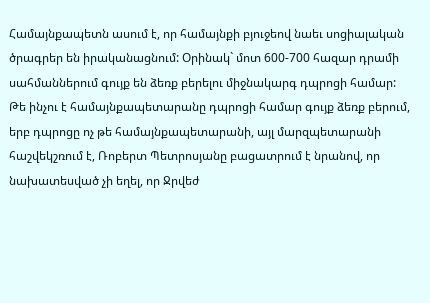Համայնքապետն ասում է, որ համայնքի բյուջեով նաեւ սոցիալական ծրագրեր են իրականացնում: Օրինակ` մոտ 600-700 հազար դրամի սահմաններում գույք են ձեռք բերելու միջնակարգ դպրոցի համար: Թե ինչու է համայնքապետարանը դպրոցի համար գույք ձեռք բերում, երբ դպրոցը ոչ թե համայնքապետարանի, այլ մարզպետարանի հաշվեկշռում է, Ռոբերտ Պետրոսյանը բացատրում է նրանով, որ նախատեսված չի եղել, որ Ջրվեժ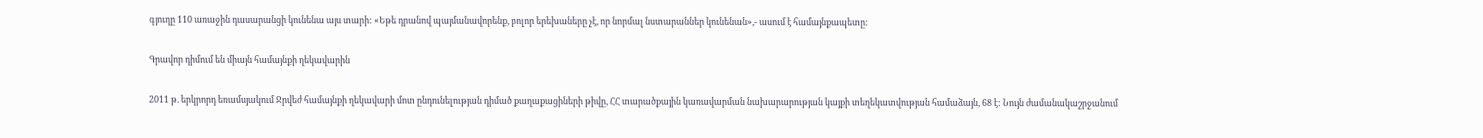գյուղը 110 առաջին դասարանցի կունենա այս տարի: «Եթե դրանով պայմանավորենք, բոլոր երեխաները չէ, որ նորմալ նստարաններ կունենան»,- ասում է համայնքապետը:

Գրավոր դիմում են միայն համայնքի ղեկավարին

2011 թ. երկրորդ եռամսյակում Ջրվեժ համայնքի ղեկավարի մոտ ընդունելության դիմած քաղաքացիների թիվը, ՀՀ տարածքային կառավարման նախարարության կայքի տեղեկատվության համաձայն, 68 է: Նույն ժամանակաշրջանում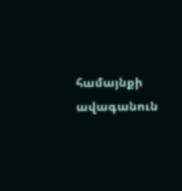համայնքի ավագանուն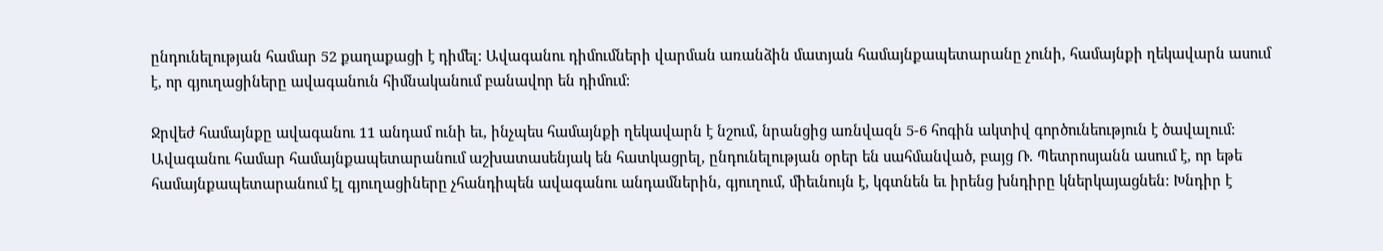ընդունելության համար 52 քաղաքացի է դիմել: Ավագանու դիմումների վարման առանձին մատյան համայնքապետարանը չունի, համայնքի ղեկավարն ասում է, որ գյուղացիները ավագանուն հիմնականում բանավոր են դիմում:

Ջրվեժ համայնքը ավագանու 11 անդամ ունի եւ, ինչպես համայնքի ղեկավարն է նշում, նրանցից առնվազն 5-6 հոգին ակտիվ գործունեություն է ծավալում: Ավագանու համար համայնքապետարանում աշխատասենյակ են հատկացրել, ընդունելության օրեր են սահմանված, բայց Ռ. Պետրոսյանն ասում է, որ եթե համայնքապետարանում էլ գյուղացիները չհանդիպեն ավագանու անդամներին, գյուղում, միեւնույն է, կգտնեն եւ իրենց խնդիրը կներկայացնեն: Խնդիր է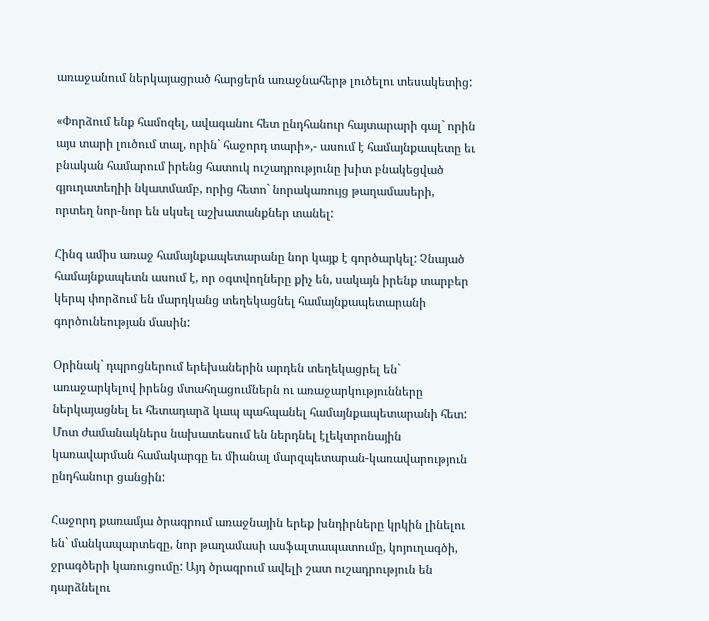առաջանում ներկայացրած հարցերն առաջնահերթ լուծելու տեսակետից:

«Փորձում ենք համոզել, ավագանու հետ ընդհանուր հայտարարի գալ` որին այս տարի լուծում տալ, որին` հաջորդ տարի»,- ասում է համայնքապետը եւ բնական համարում իրենց հատուկ ուշադրությունը խիտ բնակեցված գյուղատեղիի նկատմամբ, որից հետո` նորակառույց թաղամասերի, որտեղ նոր-նոր են սկսել աշխատանքներ տանել:

Հինգ ամիս առաջ համայնքապետարանը նոր կայք է գործարկել: Չնայած համայնքապետն ասում է, որ օգտվողները քիչ են, սակայն իրենք տարբեր կերպ փորձում են մարդկանց տեղեկացնել համայնքապետարանի գործունեության մասին:

Օրինակ` դպրոցներում երեխաներին արդեն տեղեկացրել են` առաջարկելով իրենց մտահղացումներն ու առաջարկությունները ներկայացնել եւ հետադարձ կապ պահպանել համայնքապետարանի հետ: Մոտ ժամանակներս նախատեսում են ներդնել էլեկտրոնային կառավարման համակարգը եւ միանալ մարզպետարան-կառավարություն ընդհանուր ցանցին:

Հաջորդ քառամյա ծրագրում առաջնային երեք խնդիրները կրկին լինելու են` մանկապարտեզը, նոր թաղամասի ասֆալտապատումը, կոյուղագծի, ջրագծերի կառուցումը: Այդ ծրագրում ավելի շատ ուշադրություն են դարձնելու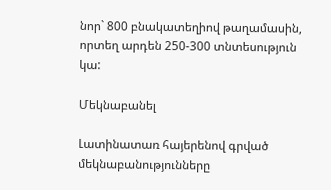նոր` 800 բնակատեղիով թաղամասին, որտեղ արդեն 250-300 տնտեսություն կա:

Մեկնաբանել

Լատինատառ հայերենով գրված մեկնաբանությունները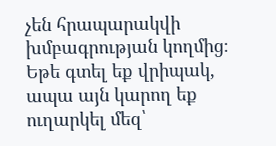չեն հրապարակվի խմբագրության կողմից։
Եթե գտել եք վրիպակ, ապա այն կարող եք ուղարկել մեզ՝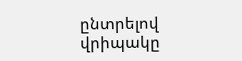ընտրելով վրիպակը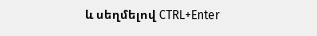և սեղմելով CTRL+Enter